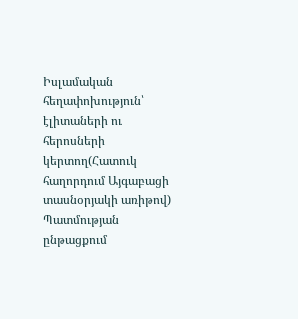Իսլամական հեղափոխություն՝ էլիտաների ու հերոսների կերտող(Հատուկ հաղորդում Այգաբացի տասնօրյակի առիթով)
Պատմության ընթացքում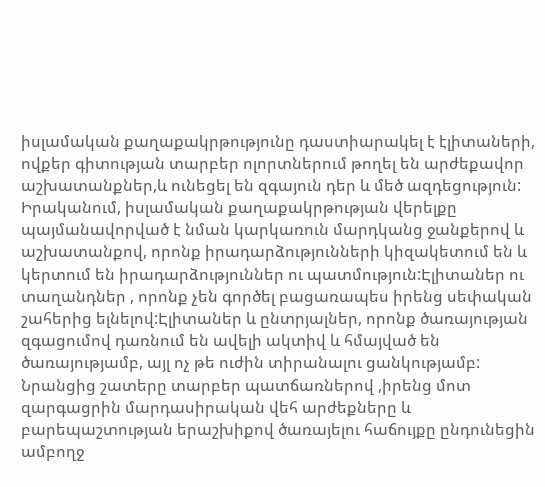իսլամական քաղաքակրթությունը դաստիարակել է էլիտաների, ովքեր գիտության տարբեր ոլորտներում թողել են արժեքավոր աշխատանքներ,և ունեցել են զգայուն դեր և մեծ ազդեցություն:
Իրականում, իսլամական քաղաքակրթության վերելքը պայմանավորված է նման կարկառուն մարդկանց ջանքերով և աշխատանքով, որոնք իրադարձությունների կիզակետում են և կերտում են իրադարձություններ ու պատմություն:Էլիտաներ ու տաղանդներ , որոնք չեն գործել բացառապես իրենց սեփական շահերից ելնելով:Էլիտաներ և ընտրյալներ, որոնք ծառայության զգացումով դառնում են ավելի ակտիվ և հմայված են ծառայությամբ, այլ ոչ թե ուժին տիրանալու ցանկությամբ: Նրանցից շատերը տարբեր պատճառներով ,իրենց մոտ զարգացրին մարդասիրական վեհ արժեքները և բարեպաշտության երաշխիքով ծառայելու հաճույքը ընդունեցին ամբողջ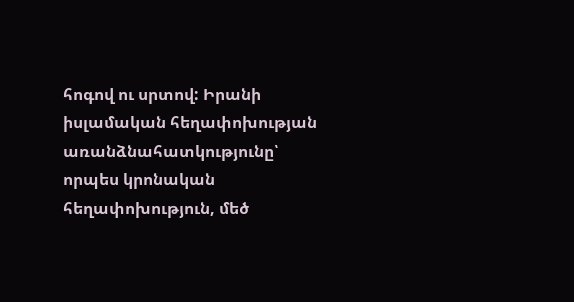հոգով ու սրտով: Իրանի իսլամական հեղափոխության առանձնահատկությունը՝ որպես կրոնական հեղափոխություն, մեծ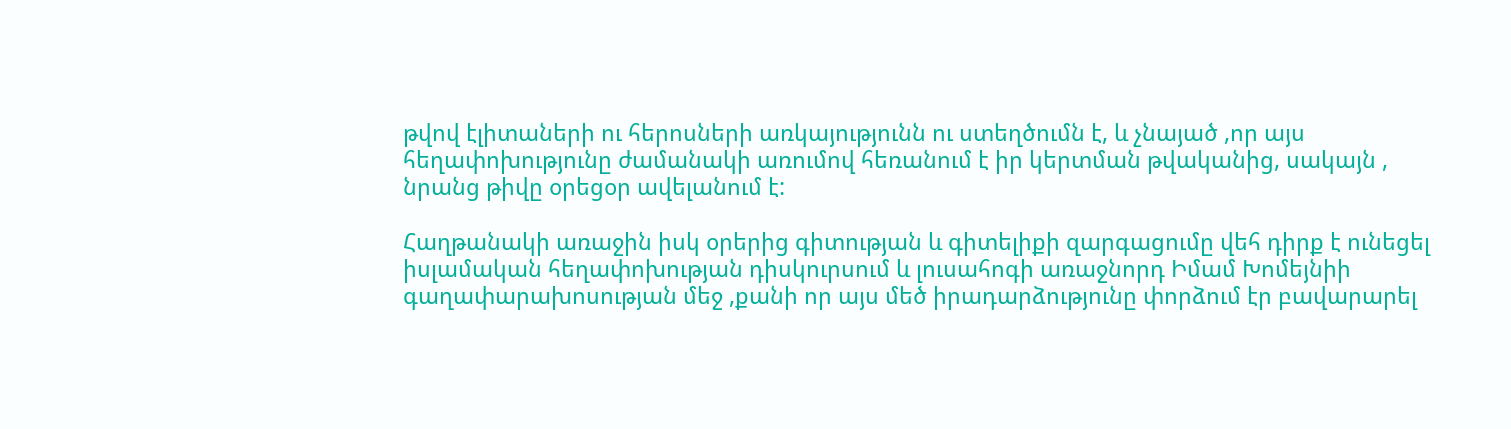թվով էլիտաների ու հերոսների առկայությունն ու ստեղծումն է, և չնայած ,որ այս հեղափոխությունը ժամանակի առումով հեռանում է իր կերտման թվականից, սակայն , նրանց թիվը օրեցօր ավելանում է:

Հաղթանակի առաջին իսկ օրերից գիտության և գիտելիքի զարգացումը վեհ դիրք է ունեցել իսլամական հեղափոխության դիսկուրսում և լուսահոգի առաջնորդ Իմամ Խոմեյնիի գաղափարախոսության մեջ ,քանի որ այս մեծ իրադարձությունը փորձում էր բավարարել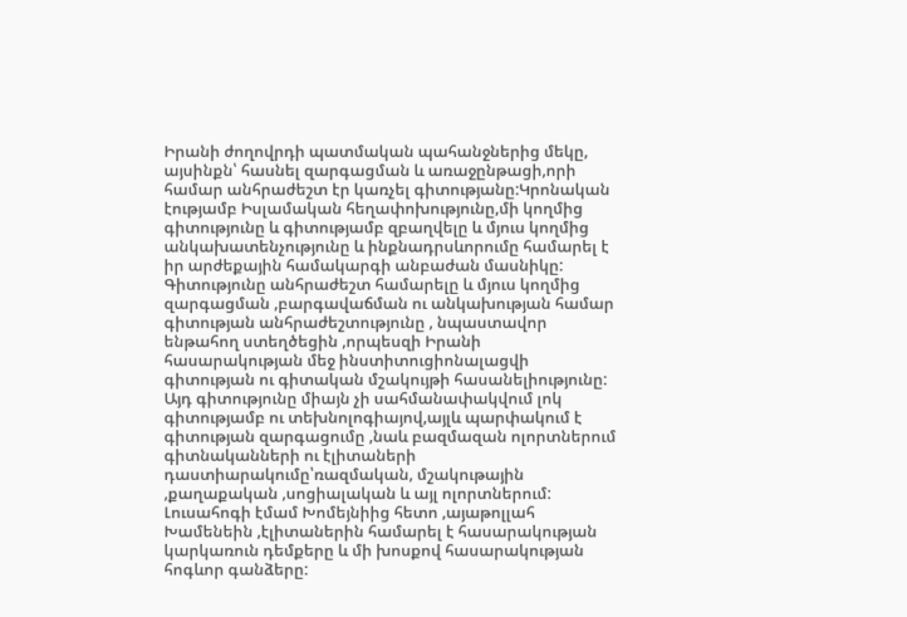Իրանի ժողովրդի պատմական պահանջներից մեկը, այսինքն՝ հասնել զարգացման և առաջընթացի,որի համար անհրաժեշտ էր կառչել գիտությանը:Կրոնական էությամբ Իսլամական հեղափոխությունը,մի կողմից գիտությունը և գիտությամբ զբաղվելը և մյուս կողմից անկախատենչությունը և ինքնադրսևորումը համարել է իր արժեքային համակարգի անբաժան մասնիկը: Գիտությունը անհրաժեշտ համարելը և մյուս կողմից զարգացման ,բարգավաճման ու անկախության համար գիտության անհրաժեշտությունը , նպաստավոր ենթահող ստեղծեցին ,որպեսզի Իրանի հասարակության մեջ ինստիտուցիոնալացվի գիտության ու գիտական մշակույթի հասանելիությունը: Այդ գիտությունը միայն չի սահմանափակվում լոկ գիտությամբ ու տեխնոլոգիայով,այլև պարփակում է գիտության զարգացումը ,նաև բազմազան ոլորտներում գիտնականների ու էլիտաների դաստիարակումը՝ռազմական, մշակութային ,քաղաքական ,սոցիալական և այլ ոլորտներում:
Լուսահոգի էմամ Խոմեյնիից հետո ,այաթոլլահ Խամենեին ,էլիտաներին համարել է հասարակության կարկառուն դեմքերը և մի խոսքով հասարակության հոգևոր գանձերը: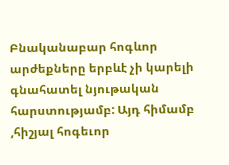Բնականաբար հոգևոր արժեքները երբևէ չի կարելի գնահատել նյութական հարստությամբ: Այդ հիմամբ ,հիշյալ հոգեւոր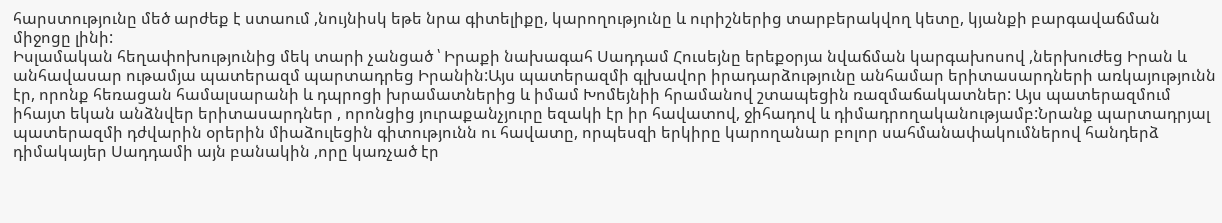հարստությունը մեծ արժեք է ստաում ,նույնիսկ եթե նրա գիտելիքը, կարողությունը և ուրիշներից տարբերակվող կետը, կյանքի բարգավաճման միջոցը լինի:
Իսլամական հեղափոխությունից մեկ տարի չանցած ՝ Իրաքի նախագահ Սադդամ Հուսեյնը երեքօրյա նվաճման կարգախոսով ,ներխուժեց Իրան և անհավասար ութամյա պատերազմ պարտադրեց Իրանին:Այս պատերազմի գլխավոր իրադարձությունը անհամար երիտասարդների առկայությունն էր, որոնք հեռացան համալսարանի և դպրոցի խրամատներից և իմամ Խոմեյնիի հրամանով շտապեցին ռազմաճակատներ: Այս պատերազմում իհայտ եկան անձնվեր երիտասարդներ , որոնցից յուրաքանչյուրը եզակի էր իր հավատով, ջիհադով և դիմադրողականությամբ:Նրանք պարտադրյալ պատերազմի դժվարին օրերին միաձուլեցին գիտությունն ու հավատը, որպեսզի երկիրը կարողանար բոլոր սահմանափակումներով հանդերձ դիմակայեր Սադդամի այն բանակին ,որը կառչած էր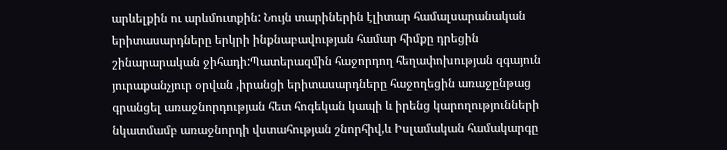արևելքին ու արևմուտքին: Նույն տարիներին էլիտար համալսարանական երիտասարդները երկրի ինքնաբավության համար հիմքը դրեցին շինարարական ջիհադի:Պատերազմին հաջորդող հեղափոխության զգայուն յուրաքանչյուր օրվան ,իրանցի երիտասարդները հաջողեցին առաջընթաց գրանցել առաջնորդության հետ հոգեկան կապի և իրենց կարողությունների նկատմամբ առաջնորդի վստահության շնորհիվ,և Իսլամական համակարգը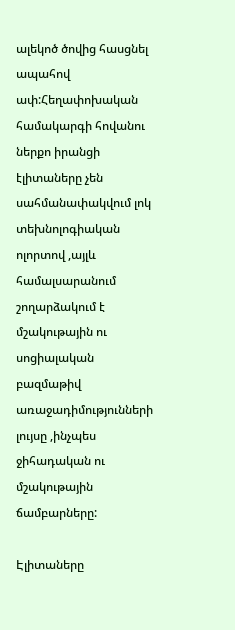ալեկոծ ծովից հասցնել ապահով ափ:Հեղափոխական համակարգի հովանու ներքո իրանցի էլիտաները չեն սահմանափակվում լոկ տեխնոլոգիական ոլորտով ,այլև համալսարանում շողարձակում է մշակութային ու սոցիալական բազմաթիվ առաջադիմությունների լույսը ,ինչպես ջիհադական ու մշակութային ճամբարները:

Էլիտաները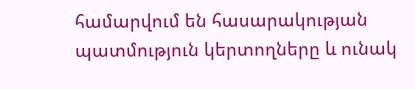համարվում են հասարակության պատմություն կերտողները և ունակ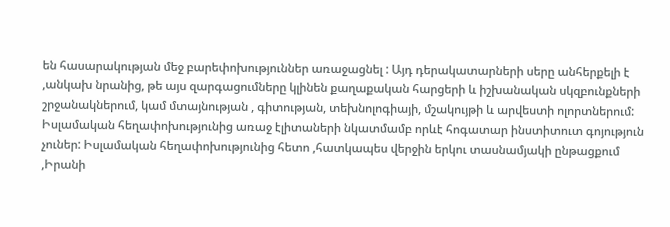են հասարակության մեջ բարեփոխություններ առաջացնել : Այդ դերակատարների սերը անհերքելի է ,անկախ նրանից, թե այս զարգացումները կլինեն քաղաքական հարցերի և իշխանական սկզբունքների շրջանակներում, կամ մտայնության , գիտության, տեխնոլոգիայի, մշակույթի և արվեստի ոլորտներում:
Իսլամական հեղափոխությունից առաջ էլիտաների նկատմամբ որևէ հոգատար ինստիտուտ գոյություն չուներ: Իսլամական հեղափոխությունից հետո ,հատկապես վերջին երկու տասնամյակի ընթացքում ,Իրանի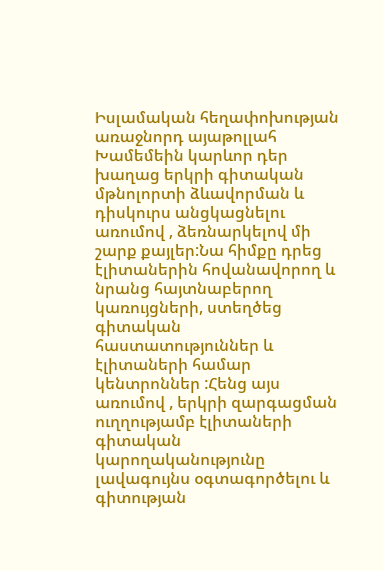Իսլամական հեղափոխության առաջնորդ այաթոլլահ Խամեմեին կարևոր դեր խաղաց երկրի գիտական մթնոլորտի ձևավորման և դիսկուրս անցկացնելու առումով , ձեռնարկելով մի շարք քայլեր:Նա հիմքը դրեց էլիտաներին հովանավորող և նրանց հայտնաբերող կառույցների, ստեղծեց գիտական հաստատություններ և էլիտաների համար կենտրոններ :Հենց այս առումով , երկրի զարգացման ուղղությամբ էլիտաների գիտական կարողականությունը լավագույնս օգտագործելու և գիտության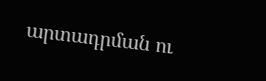արտադրման ու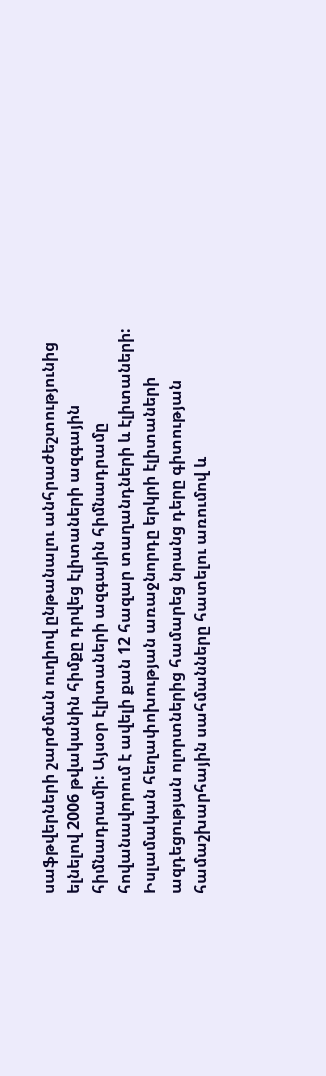սաֆթվերների շարժման ուղիով ընթանալու անհրաժեշտությունից ելնելով 2006 թվականին հիմքը դրվեց էլիտաների ազգային հիմնադրամի: Այսօր էլիտաների ազգային հիմնադրամը հովանավորում է ավելի քան 12 հազար տաղանդների և էլիտաների:
Իսլամական հեղափոխության առաջնորդը երկրի էլիտաների ազդեցության ոլորտներից համարեց նրանց դերը գիտության համաշխարհային սահմանները հատելու առումով և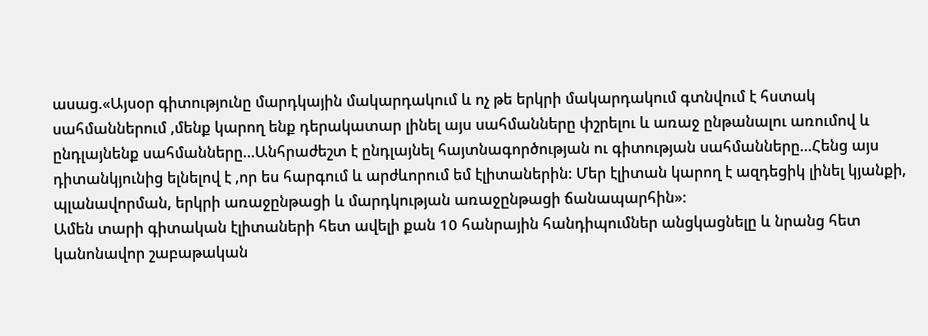ասաց.«Այսօր գիտությունը մարդկային մակարդակում և ոչ թե երկրի մակարդակում գտնվում է հստակ սահմաններում ,մենք կարող ենք դերակատար լինել այս սահմանները փշրելու և առաջ ընթանալու առումով և ընդլայնենք սահմանները...Անհրաժեշտ է ընդլայնել հայտնագործության ու գիտության սահմանները...Հենց այս դիտանկյունից ելնելով է ,որ ես հարգում և արժևորում եմ էլիտաներին: Մեր էլիտան կարող է ազդեցիկ լինել կյանքի, պլանավորման, երկրի առաջընթացի և մարդկության առաջընթացի ճանապարհին»:
Ամեն տարի գիտական էլիտաների հետ ավելի քան 10 հանրային հանդիպումներ անցկացնելը և նրանց հետ կանոնավոր շաբաթական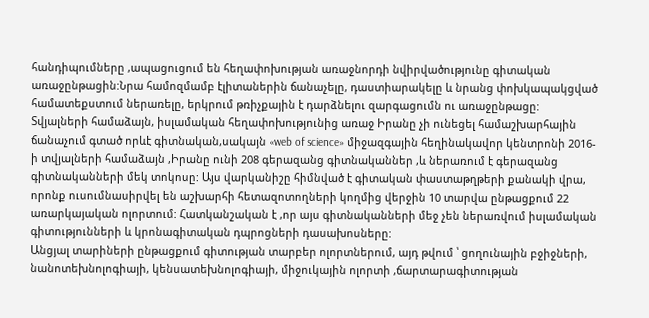հանդիպումները ,ապացուցում են հեղափոխության առաջնորդի նվիրվածությունը գիտական առաջընթացին:Նրա համոզմամբ էլիտաներին ճանաչելը, դաստիարակելը և նրանց փոխկապակցված համատեքստում ներառելը, երկրում թռիչքային է դարձնելու զարգացումն ու առաջընթացը:
Տվյալների համաձայն, իսլամական հեղափոխությունից առաջ Իրանը չի ունեցել համաշխարհային ճանաչում գտած որևէ գիտնական,սակայն «web of science» միջազգային հեղինակավոր կենտրոնի 2016-ի տվյալների համաձայն ,Իրանը ունի 208 գերազանց գիտնականներ ,և ներառում է գերազանց գիտնականների մեկ տոկոսը: Այս վարկանիշը հիմնված է գիտական փաստաթղթերի քանակի վրա, որոնք ուսումնասիրվել են աշխարհի հետազոտողների կողմից վերջին 10 տարվա ընթացքում 22 առարկայական ոլորտում: Հատկանշական է ,որ այս գիտնականների մեջ չեն ներառվում իսլամական գիտությունների և կրոնագիտական դպրոցների դասախոսները:
Անցյալ տարիների ընթացքում գիտության տարբեր ոլորտներում, այդ թվում ՝ ցողունային բջիջների, նանոտեխնոլոգիայի, կենսատեխնոլոգիայի, միջուկային ոլորտի ,ճարտարագիտության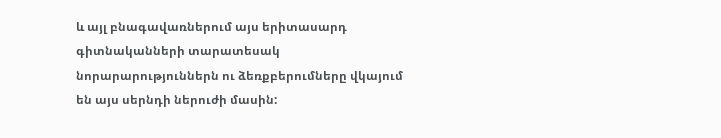և այլ բնագավառներում այս երիտասարդ գիտնականների տարատեսակ նորարարություններն ու ձեռքբերումները վկայում են այս սերնդի ներուժի մասին: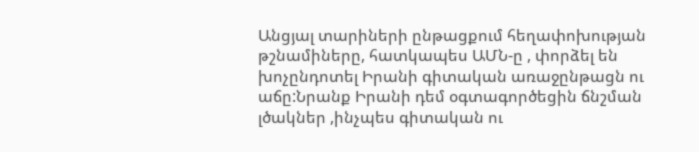Անցյալ տարիների ընթացքում հեղափոխության թշնամիները, հատկապես ԱՄՆ-ը , փորձել են խոչընդոտել Իրանի գիտական առաջընթացն ու աճը:Նրանք Իրանի դեմ օգտագործեցին ճնշման լծակներ ,ինչպես գիտական ու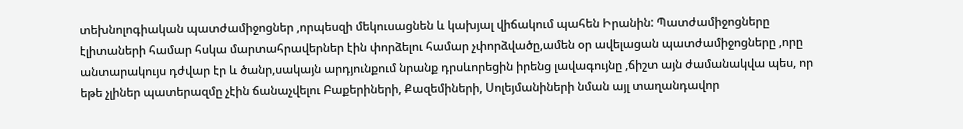տեխնոլոգիական պատժամիջոցներ ,որպեսզի մեկուսացնեն և կախյալ վիճակում պահեն Իրանին: Պատժամիջոցները էլիտաների համար հսկա մարտահրավերներ էին փորձելու համար չփորձվածը,ամեն օր ավելացան պատժամիջոցները ,որը անտարակույս դժվար էր և ծանր,սակայն արդյունքում նրանք դրսևորեցին իրենց լավագույնը ,ճիշտ այն ժամանակվա պես, որ եթե չլիներ պատերազմը չէին ճանաչվելու Բաքերիների, Քազեմիների, Սոլեյմանիների նման այլ տաղանդավոր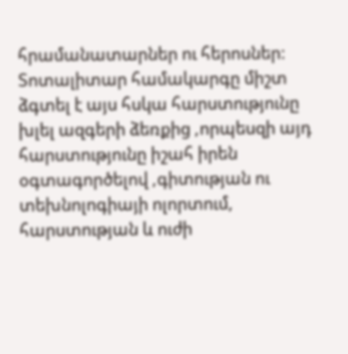հրամանատարներ ու հերոսներ:
Տոտալիտար համակարգը միշտ ձգտել է այս հսկա հարստությունը խլել ազգերի ձեռքից ,որպեսզի այդ հարստությունը իշահ իրեն օգտագործելով ,գիտության ու տեխնոլոգիայի ոլորտում, հարստության և ուժի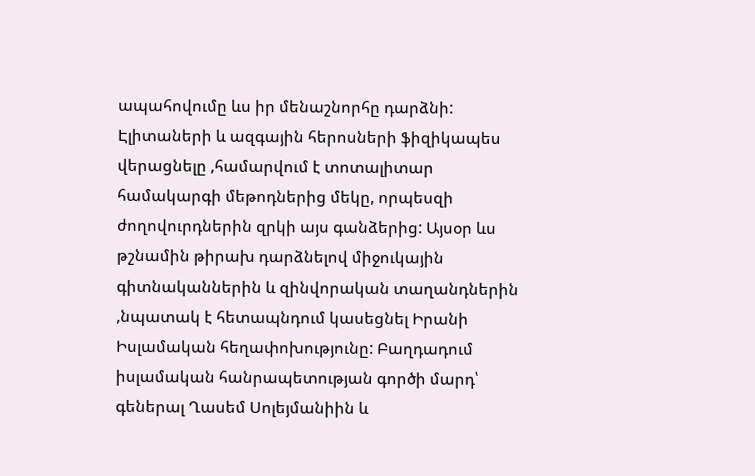ապահովումը ևս իր մենաշնորհը դարձնի: Էլիտաների և ազգային հերոսների ֆիզիկապես վերացնելը ,համարվում է տոտալիտար համակարգի մեթոդներից մեկը, որպեսզի ժողովուրդներին զրկի այս գանձերից: Այսօր ևս թշնամին թիրախ դարձնելով միջուկային գիտնականներին և զինվորական տաղանդներին ,նպատակ է հետապնդում կասեցնել Իրանի Իսլամական հեղափոխությունը: Բաղդադում իսլամական հանրապետության գործի մարդ՝ գեներալ Ղասեմ Սոլեյմանիին և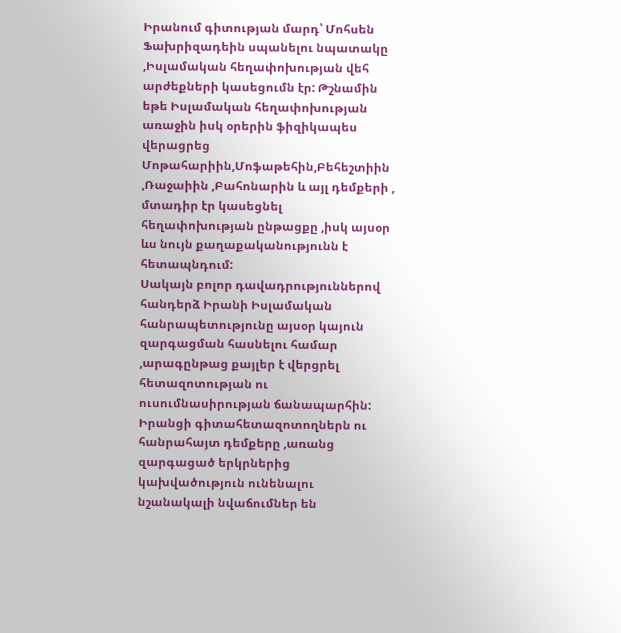Իրանում գիտության մարդ՝ Մոհսեն Ֆախրիզադեին սպանելու նպատակը ,Իսլամական հեղափոխության վեհ արժեքների կասեցումն էր: Թշնամին եթե Իսլամական հեղափոխության առաջին իսկ օրերին ֆիզիկապես վերացրեց Մոթահարիին,Մոֆաթեհին,Բեհեշտիին ,Ռաջաիին ,Բահոնարին և այլ դեմքերի , մտադիր էր կասեցնել հեղափոխության ընթացքը ,իսկ այսօր ևս նույն քաղաքականությունն է հետապնդում:
Սակայն բոլոր դավադրություններով հանդերձ Իրանի Իսլամական հանրապետությունը այսօր կայուն զարգացման հասնելու համար ,արագընթաց քայլեր է վերցրել հետազոտության ու ուսումնասիրության ճանապարհին: Իրանցի գիտահետազոտողներն ու հանրահայտ դեմքերը ,առանց զարգացած երկրներից կախվածություն ունենալու նշանակալի նվաճումներ են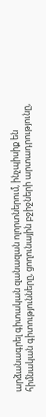արձանագրել գիտական զանազան ոլորտներում, ինչպիսիք են հիմնական գիտությունները, ցողունային բջիջների արտադրությունը,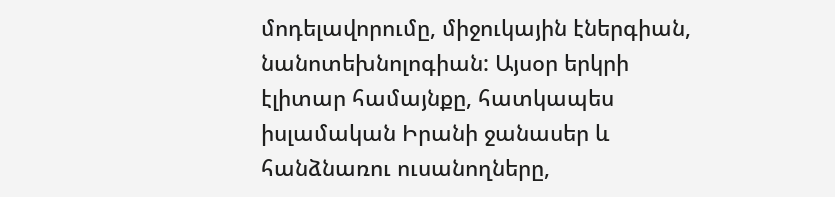մոդելավորումը, միջուկային էներգիան, նանոտեխնոլոգիան: Այսօր երկրի էլիտար համայնքը, հատկապես իսլամական Իրանի ջանասեր և հանձնառու ուսանողները,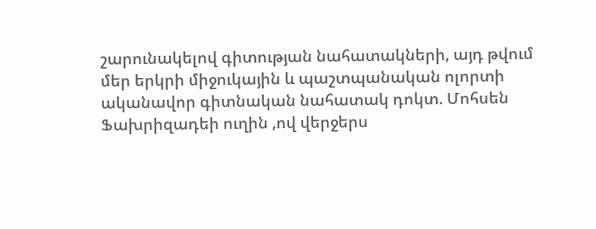շարունակելով գիտության նահատակների, այդ թվում մեր երկրի միջուկային և պաշտպանական ոլորտի ականավոր գիտնական նահատակ դոկտ. Մոհսեն Ֆախրիզադեի ուղին ,ով վերջերս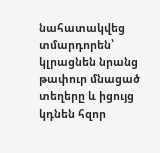նահատակվեց տմարդորեն՝ կլրացնեն նրանց թափուր մնացած տեղերը և իցույց կդնեն հզոր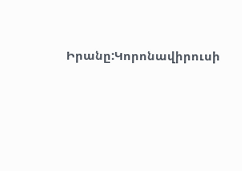Իրանը:Կորոնավիրուսի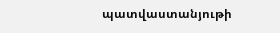պատվաստանյութի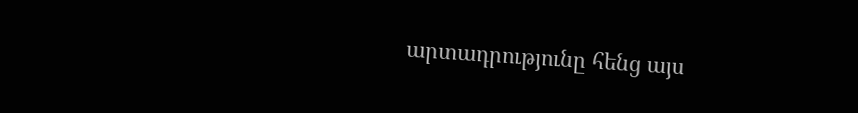արտադրությունը հենց այս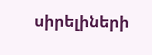սիրելիների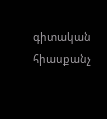գիտական հիասքանչ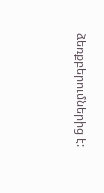ձեռքբերումներից է: